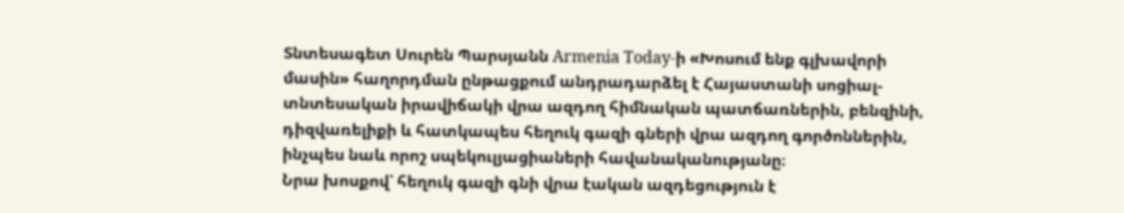Տնտեսագետ Սուրեն Պարսյանն Armenia Today-ի «Խոսում ենք գլխավորի մասին» հաղորդման ընթացքում անդրադարձել է Հայաստանի սոցիալ-տնտեսական իրավիճակի վրա ազդող հիմնական պատճառներին, բենզինի, դիզվառելիքի և հատկապես հեղուկ գազի գների վրա ազդող գործոններին, ինչպես նաև որոշ սպեկուլյացիաների հավանականությանը։
Նրա խոսքով՝ հեղուկ գազի գնի վրա էական ազդեցություն է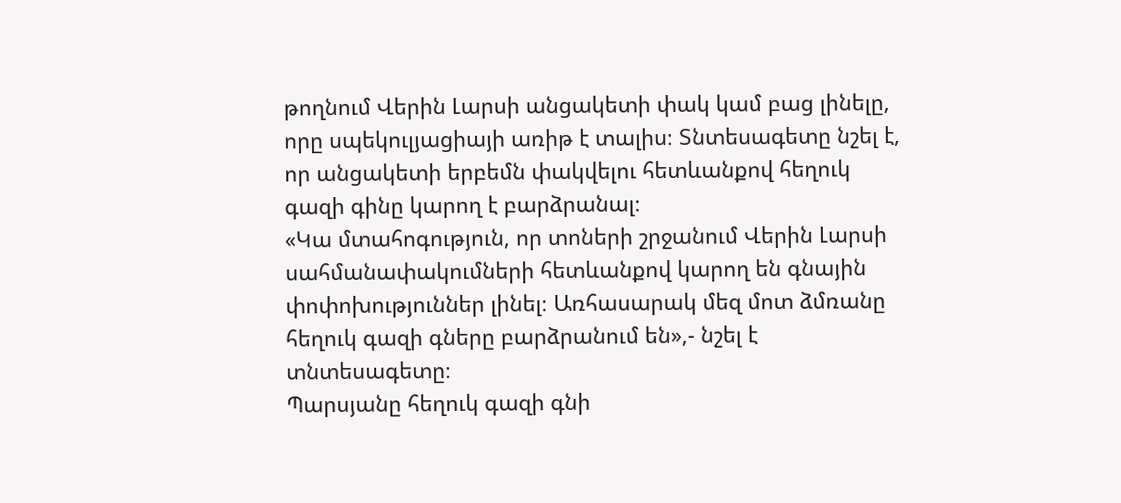թողնում Վերին Լարսի անցակետի փակ կամ բաց լինելը, որը սպեկուլյացիայի առիթ է տալիս։ Տնտեսագետը նշել է, որ անցակետի երբեմն փակվելու հետևանքով հեղուկ գազի գինը կարող է բարձրանալ։
«Կա մտահոգություն, որ տոների շրջանում Վերին Լարսի սահմանափակումների հետևանքով կարող են գնային փոփոխություններ լինել։ Առհասարակ մեզ մոտ ձմռանը հեղուկ գազի գները բարձրանում են»,- նշել է տնտեսագետը։
Պարսյանը հեղուկ գազի գնի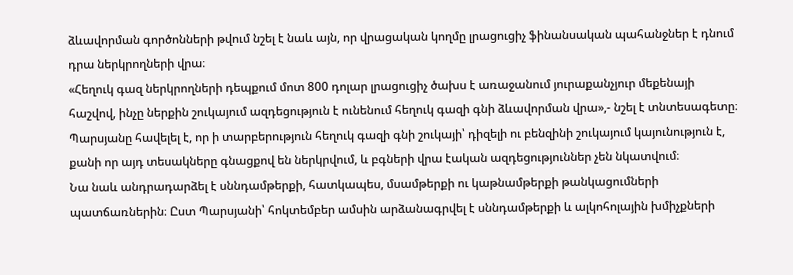ձևավորման գործոնների թվում նշել է նաև այն, որ վրացական կողմը լրացուցիչ ֆինանսական պահանջներ է դնում դրա ներկրողների վրա։
«Հեղուկ գազ ներկրողների դեպքում մոտ 800 դոլար լրացուցիչ ծախս է առաջանում յուրաքանչյուր մեքենայի հաշվով, ինչը ներքին շուկայում ազդեցություն է ունենում հեղուկ գազի գնի ձևավորման վրա»,- նշել է տնտեսագետը։
Պարսյանը հավելել է, որ ի տարբերություն հեղուկ գազի գնի շուկայի՝ դիզելի ու բենզինի շուկայում կայունություն է, քանի որ այդ տեսակները գնացքով են ներկրվում, և բգների վրա էական ազդեցություններ չեն նկատվում։
Նա նաև անդրադարձել է սննդամթերքի, հատկապես, մսամթերքի ու կաթնամթերքի թանկացումների պատճառներին։ Ըստ Պարսյանի՝ հոկտեմբեր ամսին արձանագրվել է սննդամթերքի և ալկոհոլային խմիչքների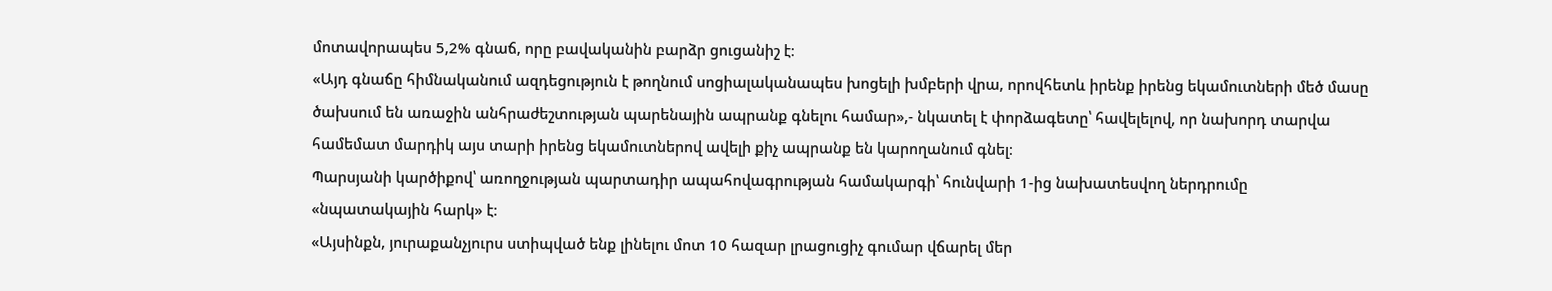մոտավորապես 5,2% գնաճ, որը բավականին բարձր ցուցանիշ է։
«Այդ գնաճը հիմնականում ազդեցություն է թողնում սոցիալականապես խոցելի խմբերի վրա, որովհետև իրենք իրենց եկամուտների մեծ մասը ծախսում են առաջին անհրաժեշտության պարենային ապրանք գնելու համար»,- նկատել է փորձագետը՝ հավելելով, որ նախորդ տարվա համեմատ մարդիկ այս տարի իրենց եկամուտներով ավելի քիչ ապրանք են կարողանում գնել։
Պարսյանի կարծիքով՝ առողջության պարտադիր ապահովագրության համակարգի՝ հունվարի 1-ից նախատեսվող ներդրումը «նպատակային հարկ» է։
«Այսինքն, յուրաքանչյուրս ստիպված ենք լինելու մոտ 10 հազար լրացուցիչ գումար վճարել մեր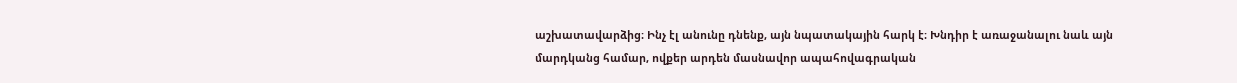աշխատավարձից։ Ինչ էլ անունը դնենք, այն նպատակային հարկ է։ Խնդիր է առաջանալու նաև այն մարդկանց համար, ովքեր արդեն մասնավոր ապահովագրական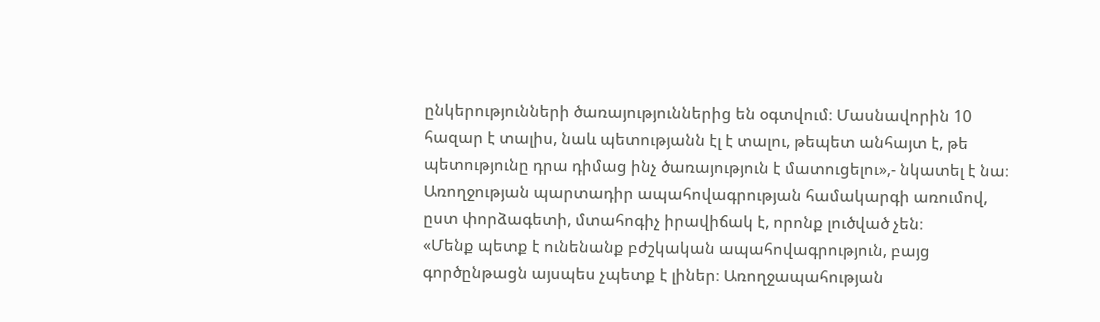ընկերությունների ծառայություններից են օգտվում։ Մասնավորին 10 հազար է տալիս, նաև պետությանն էլ է տալու, թեպետ անհայտ է, թե պետությունը դրա դիմաց ինչ ծառայություն է մատուցելու»,- նկատել է նա։
Առողջության պարտադիր ապահովագրության համակարգի առումով, ըստ փորձագետի, մտահոգիչ իրավիճակ է, որոնք լուծված չեն։
«Մենք պետք է ունենանք բժշկական ապահովագրություն, բայց գործընթացն այսպես չպետք է լիներ։ Առողջապահության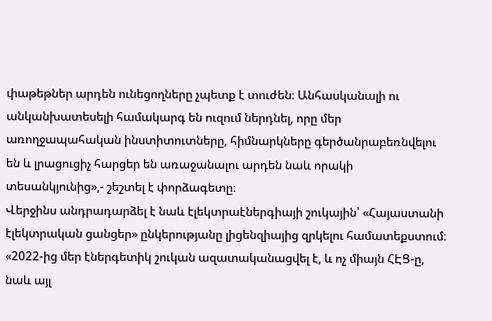փաթեթներ արդեն ունեցողները չպետք է տուժեն։ Անհասկանալի ու անկանխատեսելի համակարգ են ուզում ներդնել, որը մեր առողջապահական ինստիտուտները, հիմնարկները գերծանրաբեռնվելու են և լրացուցիչ հարցեր են առաջանալու արդեն նաև որակի տեսանկյունից»,- շեշտել է փորձագետը։
Վերջինս անդրադարձել է նաև էլեկտրաէներգիայի շուկային՝ «Հայաստանի էլեկտրական ցանցեր» ընկերությանը լիցենզիայից զրկելու համատեքստում։
«2022-ից մեր էներգետիկ շուկան ազատականացվել է, և ոչ միայն ՀԷՑ-ը, նաև այլ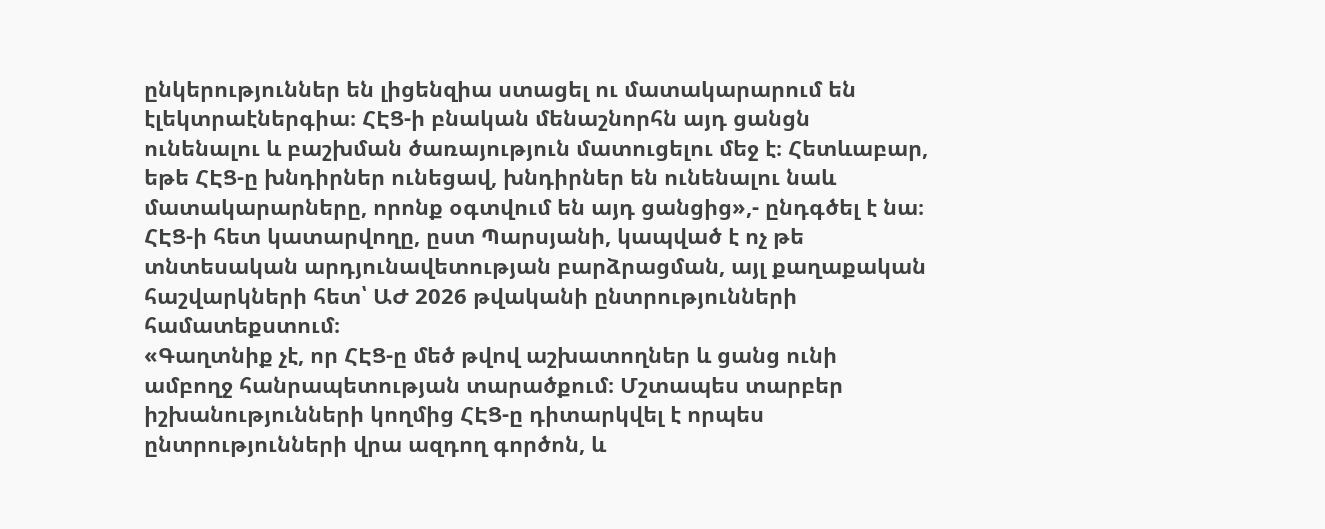ընկերություններ են լիցենզիա ստացել ու մատակարարում են էլեկտրաէներգիա։ ՀԷՑ-ի բնական մենաշնորհն այդ ցանցն ունենալու և բաշխման ծառայություն մատուցելու մեջ է։ Հետևաբար, եթե ՀԷՑ-ը խնդիրներ ունեցավ, խնդիրներ են ունենալու նաև մատակարարները, որոնք օգտվում են այդ ցանցից»,- ընդգծել է նա։
ՀԷՑ-ի հետ կատարվողը, ըստ Պարսյանի, կապված է ոչ թե տնտեսական արդյունավետության բարձրացման, այլ քաղաքական հաշվարկների հետ՝ ԱԺ 2026 թվականի ընտրությունների համատեքստում։
«Գաղտնիք չէ, որ ՀԷՑ-ը մեծ թվով աշխատողներ և ցանց ունի ամբողջ հանրապետության տարածքում։ Մշտապես տարբեր իշխանությունների կողմից ՀԷՑ-ը դիտարկվել է որպես ընտրությունների վրա ազդող գործոն, և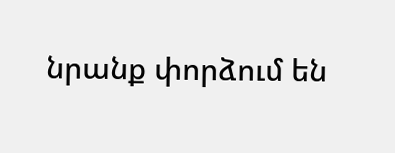նրանք փորձում են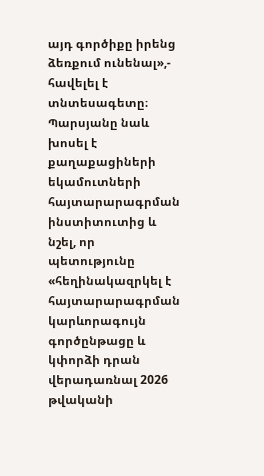այդ գործիքը իրենց ձեռքում ունենալ»,- հավելել է տնտեսագետը։
Պարսյանը նաև խոսել է քաղաքացիների եկամուտների հայտարարագրման ինստիտուտից և նշել, որ պետությունը «հեղինակազրկել է հայտարարագրման կարևորագույն գործընթացը և կփորձի դրան վերադառնալ 2026 թվականի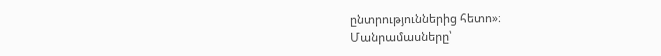ընտրություններից հետո»։
Մանրամասները՝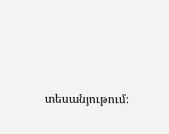տեսանյութում։